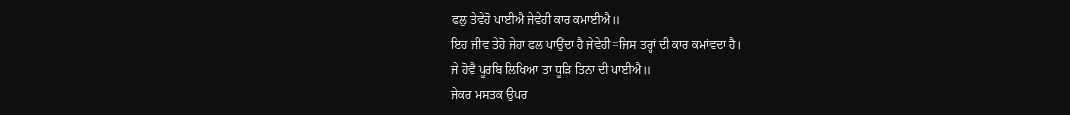ਫਲੁ ਤੇਵੇਹੋ ਪਾਈਐ ਜੇਵੇਹੀ ਕਾਰ ਕਮਾਈਐ॥
ਇਹ ਜੀਵ ਤੇਹੋ ਜੇਹਾ ਫਲ ਪਾਉਂਦਾ ਹੈ ਜੇਵੇਹੀ=ਜਿਸ ਤਰ੍ਹਾਂ ਦੀ ਕਾਰ ਕਮਾਂਵਦਾ ਹੈ।
ਜੇ ਹੋਵੈ ਪੂਰਬਿ ਲਿਖਿਆ ਤਾ ਧੂੜਿ ਤਿਨਾ ਦੀ ਪਾਈਐ॥
ਜੇਕਰ ਮਸਤਕ ਉਪਰ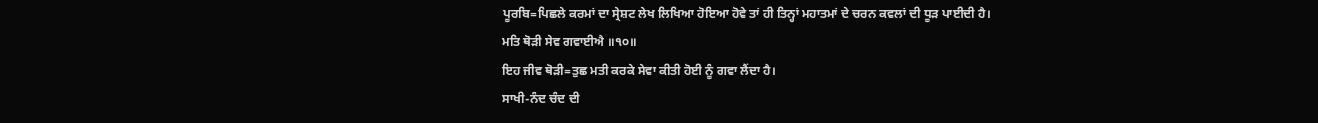ਪੂਰਬਿ=ਪਿਛਲੇ ਕਰਮਾਂ ਦਾ ਸ੍ਰੇਸ਼ਟ ਲੇਖ ਲਿਖਿਆ ਹੋਇਆ ਹੋਵੇ ਤਾਂ ਹੀ ਤਿਨ੍ਹਾਂ ਮਹਾਤਮਾਂ ਦੇ ਚਰਨ ਕਵਲਾਂ ਦੀ ਧੂੜ ਪਾਈਦੀ ਹੈ।
ਮਤਿ ਥੋੜੀ ਸੇਵ ਗਵਾਈਐ ॥੧੦॥
ਇਹ ਜੀਵ ਥੋੜੀ=ਤੁਛ ਮਤੀ ਕਰਕੇ ਸੇਵਾ ਕੀਤੀ ਹੋਈ ਨੂੰ ਗਵਾ ਲੈਂਦਾ ਹੈ।
ਸਾਖੀ-ਨੰਦ ਚੰਦ ਦੀ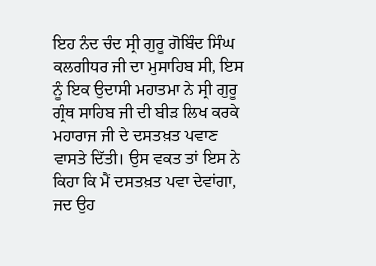ਇਹ ਨੰਦ ਚੰਦ ਸ੍ਰੀ ਗੁਰੂ ਗੋਬਿੰਦ ਸਿੰਘ ਕਲਗੀਧਰ ਜੀ ਦਾ ਮੁਸਾਹਿਬ ਸੀ, ਇਸ ਨੂੰ ਇਕ ਉਦਾਸੀ ਮਹਾਤਮਾ ਨੇ ਸ੍ਰੀ ਗੁਰੂ ਗ੍ਰੰਥ ਸਾਹਿਬ ਜੀ ਦੀ ਬੀੜ ਲਿਖ ਕਰਕੇ ਮਹਾਰਾਜ ਜੀ ਦੇ ਦਸਤਖ਼ਤ ਪਵਾਣ ਵਾਸਤੇ ਦਿੱਤੀ। ਉਸ ਵਕਤ ਤਾਂ ਇਸ ਨੇ ਕਿਹਾ ਕਿ ਮੈਂ ਦਸਤਖ਼ਤ ਪਵਾ ਦੇਵਾਂਗਾ, ਜਦ ਉਹ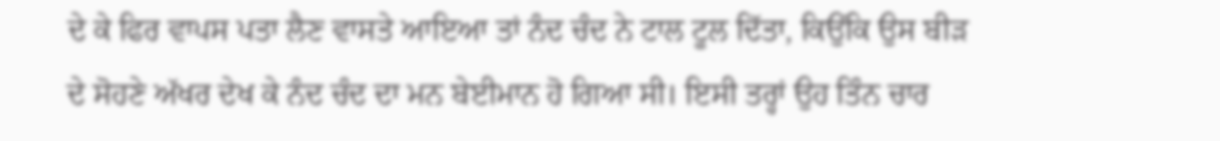ਦੇ ਕੇ ਫਿਰ ਵਾਪਸ ਪਤਾ ਲੈਣ ਵਾਸਤੇ ਆਇਆ ਤਾਂ ਨੰਦ ਚੰਦ ਨੇ ਟਾਲ ਟੂਲ ਦਿੱਤਾ, ਕਿਉਂਕਿ ਉਸ ਬੀੜ ਦੇ ਸੋਹਣੇ ਅੱਖਰ ਦੇਖ ਕੇ ਨੰਦ ਚੰਦ ਦਾ ਮਨ ਬੇਈਮਾਨ ਹੋ ਗਿਆ ਸੀ। ਇਸੀ ਤਰ੍ਹਾਂ ਉਹ ਤਿੰਨ ਚਾਰ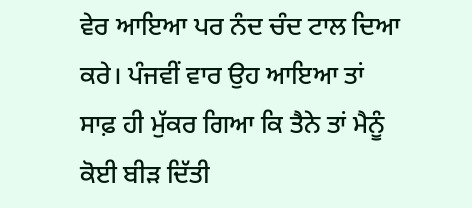ਵੇਰ ਆਇਆ ਪਰ ਨੰਦ ਚੰਦ ਟਾਲ ਦਿਆ ਕਰੇ। ਪੰਜਵੀਂ ਵਾਰ ਉਹ ਆਇਆ ਤਾਂ ਸਾਫ਼ ਹੀ ਮੁੱਕਰ ਗਿਆ ਕਿ ਤੈਨੇ ਤਾਂ ਮੈਨੂੰ ਕੋਈ ਬੀੜ ਦਿੱਤੀ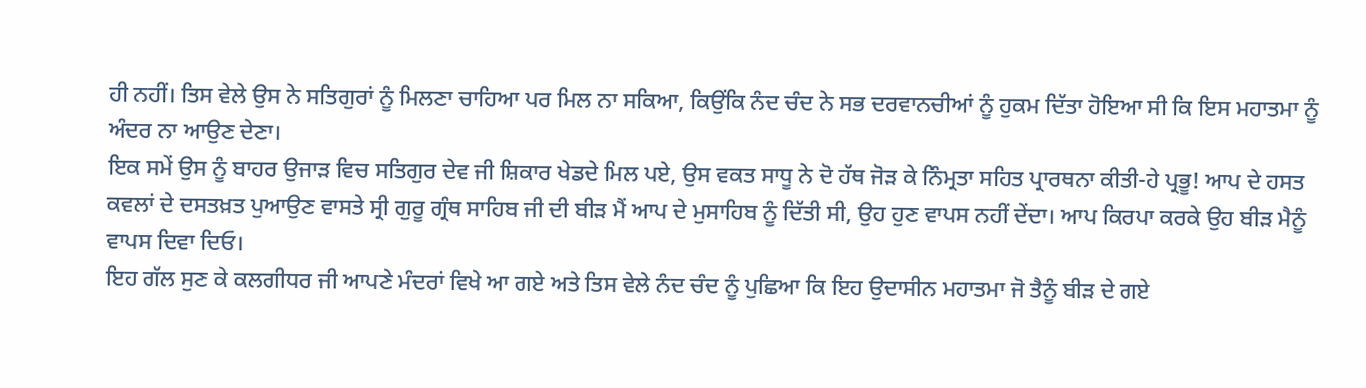ਹੀ ਨਹੀਂ। ਤਿਸ ਵੇਲੇ ਉਸ ਨੇ ਸਤਿਗੁਰਾਂ ਨੂੰ ਮਿਲਣਾ ਚਾਹਿਆ ਪਰ ਮਿਲ ਨਾ ਸਕਿਆ, ਕਿਉਂਕਿ ਨੰਦ ਚੰਦ ਨੇ ਸਭ ਦਰਵਾਨਚੀਆਂ ਨੂੰ ਹੁਕਮ ਦਿੱਤਾ ਹੋਇਆ ਸੀ ਕਿ ਇਸ ਮਹਾਤਮਾ ਨੂੰ ਅੰਦਰ ਨਾ ਆਉਣ ਦੇਣਾ।
ਇਕ ਸਮੇਂ ਉਸ ਨੂੰ ਬਾਹਰ ਉਜਾੜ ਵਿਚ ਸਤਿਗੁਰ ਦੇਵ ਜੀ ਸ਼ਿਕਾਰ ਖੇਡਦੇ ਮਿਲ ਪਏ, ਉਸ ਵਕਤ ਸਾਧੂ ਨੇ ਦੋ ਹੱਥ ਜੋੜ ਕੇ ਨਿੰਮ੍ਰਤਾ ਸਹਿਤ ਪ੍ਰਾਰਥਨਾ ਕੀਤੀ-ਹੇ ਪ੍ਰਭੂ! ਆਪ ਦੇ ਹਸਤ ਕਵਲਾਂ ਦੇ ਦਸਤਖ਼ਤ ਪੁਆਉਣ ਵਾਸਤੇ ਸ੍ਰੀ ਗੁਰੂ ਗ੍ਰੰਥ ਸਾਹਿਬ ਜੀ ਦੀ ਬੀੜ ਮੈਂ ਆਪ ਦੇ ਮੁਸਾਹਿਬ ਨੂੰ ਦਿੱਤੀ ਸੀ, ਉਹ ਹੁਣ ਵਾਪਸ ਨਹੀਂ ਦੇਂਦਾ। ਆਪ ਕਿਰਪਾ ਕਰਕੇ ਉਹ ਬੀੜ ਮੈਨੂੰ ਵਾਪਸ ਦਿਵਾ ਦਿਓ।
ਇਹ ਗੱਲ ਸੁਣ ਕੇ ਕਲਗੀਧਰ ਜੀ ਆਪਣੇ ਮੰਦਰਾਂ ਵਿਖੇ ਆ ਗਏ ਅਤੇ ਤਿਸ ਵੇਲੇ ਨੰਦ ਚੰਦ ਨੂੰ ਪੁਛਿਆ ਕਿ ਇਹ ਉਦਾਸੀਨ ਮਹਾਤਮਾ ਜੋ ਤੈਨੂੰ ਬੀੜ ਦੇ ਗਏ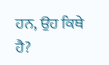ਹਨ, ਉਹ ਕਿਥੇ ਹੈ?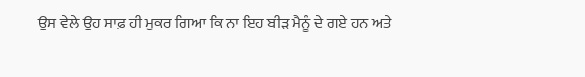ਉਸ ਵੇਲੇ ਉਹ ਸਾਫ਼ ਹੀ ਮੁਕਰ ਗਿਆ ਕਿ ਨਾ ਇਹ ਬੀੜ ਮੈਨੂੰ ਦੇ ਗਏ ਹਨ ਅਤੇ